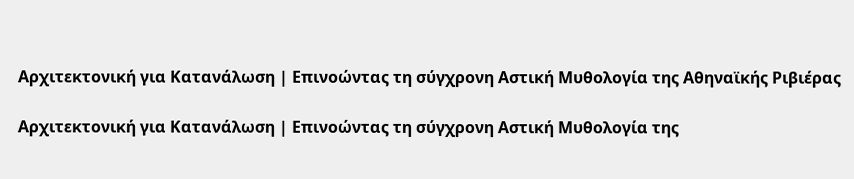Αρχιτεκτονική για Κατανάλωση | Επινοώντας τη σύγχρονη Αστική Μυθολογία της Αθηναϊκής Ριβιέρας

Αρχιτεκτονική για Κατανάλωση | Επινοώντας τη σύγχρονη Αστική Μυθολογία της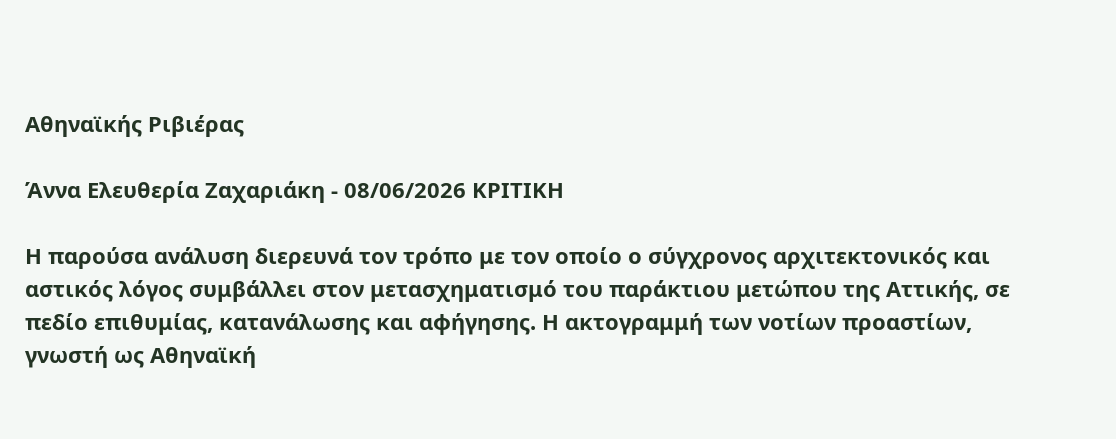Αθηναϊκής Ριβιέρας

Άννα Ελευθερία Zαχαριάκη - 08/06/2026 ΚΡΙΤΙΚΗ

Η παρούσα ανάλυση διερευνά τον τρόπο με τον οποίο ο σύγχρονος αρχιτεκτονικός και αστικός λόγος συμβάλλει στον μετασχηματισμό του παράκτιου μετώπου της Αττικής, σε πεδίο επιθυμίας, κατανάλωσης και αφήγησης. Η ακτογραμμή των νοτίων προαστίων, γνωστή ως Αθηναϊκή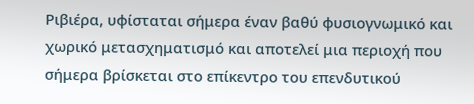Ριβιέρα, υφίσταται σήμερα έναν βαθύ φυσιογνωμικό και χωρικό μετασχηματισμό και αποτελεί μια περιοχή που σήμερα βρίσκεται στο επίκεντρο του επενδυτικού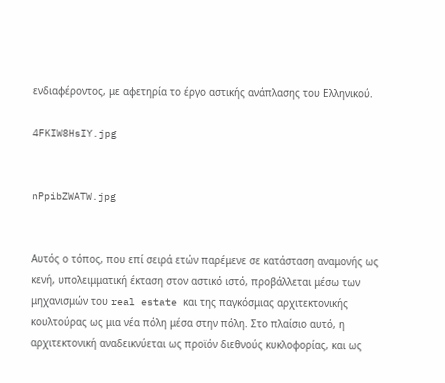ενδιαφέροντος, με αφετηρία το έργο αστικής ανάπλασης του Ελληνικού.

4FKIW8HsIY.jpg


nPpibZWATW.jpg


Αυτός ο τόπος, που επί σειρά ετών παρέμενε σε κατάσταση αναμονής ως κενή, υπολειμματική έκταση στον αστικό ιστό, προβάλλεται μέσω των μηχανισμών του real estate και της παγκόσμιας αρχιτεκτονικής κουλτούρας ως μια νέα πόλη μέσα στην πόλη. Στο πλαίσιο αυτό, η αρχιτεκτονική αναδεικνύεται ως προϊόν διεθνούς κυκλοφορίας, και ως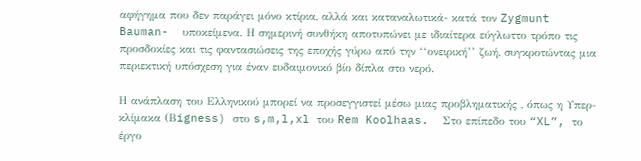αφήγημα που δεν παράγει μόνο κτίρια, αλλά και καταναλωτικά- κατά τον Zygmunt Bauman-  υποκείμενα. Η σημερινή συνθήκη αποτυπώνει με ιδιαίτερα εύγλωττο τρόπο τις προσδοκίες και τις φαντασιώσεις της εποχής γύρω από την ‘‘ονειρική’’ ζωή, συγκροτώντας μια περιεκτική υπόσχεση για έναν ευδαιμονικό βίο δίπλα στο νερό.

Η ανάπλαση του Ελληνικού μπορεί να προσεγγιστεί μέσω μιας προβληματικής , όπως η Υπερ-κλίμακα (Βigness) στο s,m,l,xl του Rem Koolhaas.  Στο επίπεδο του “XL”, το έργο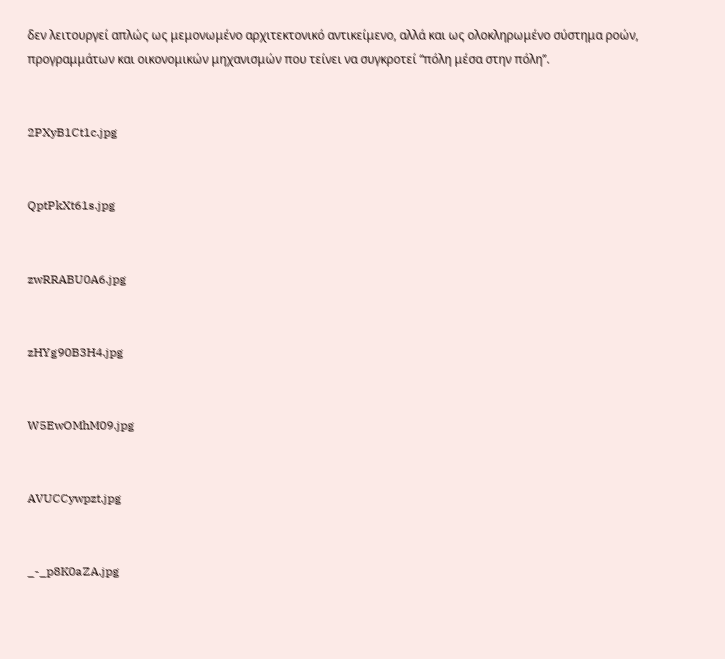δεν λειτουργεί απλώς ως μεμονωμένο αρχιτεκτονικό αντικείμενο, αλλά και ως ολοκληρωμένο σύστημα ροών, προγραμμάτων και οικονομικών μηχανισμών που τείνει να συγκροτεί “πόλη μέσα στην πόλη’’.


2PXyB1Ct1c.jpg


QptPkXt61s.jpg


zwRRABU0A6.jpg


zHYg90B3H4.jpg


W5EwOMhM09.jpg


AVUCCywpzt.jpg


_-_p8K0aZA.jpg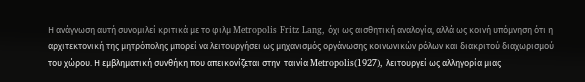Η ανάγνωση αυτή συνομιλεί κριτικά με το φιλμ Metropolis Fritz Lang, όχι ως αισθητική αναλογία, αλλά ως κοινή υπόμνηση ότι η αρχιτεκτονική της μητρόπολης μπορεί να λειτουργήσει ως μηχανισμός οργάνωσης κοινωνικών ρόλων και διακριτού διαχωρισμού του χώρου. Η εμβληματική συνθήκη που απεικονίζεται στην  ταινία Metropolis(1927), λειτουργεί ως αλληγορία μιας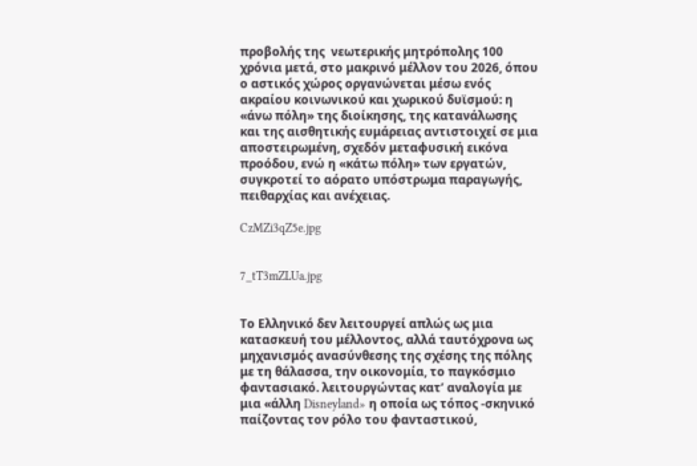προβολής της  νεωτερικής μητρόπολης 100 χρόνια μετά, στο μακρινό μέλλον του 2026, όπου ο αστικός χώρος οργανώνεται μέσω ενός ακραίου κοινωνικού και χωρικού δυϊσμού: η «άνω πόλη» της διοίκησης, της κατανάλωσης και της αισθητικής ευμάρειας αντιστοιχεί σε μια αποστειρωμένη, σχεδόν μεταφυσική εικόνα προόδου, ενώ η «κάτω πόλη» των εργατών, συγκροτεί το αόρατο υπόστρωμα παραγωγής, πειθαρχίας και ανέχειας.

CzMZi3qZ5e.jpg


7_tT3mZLUa.jpg


Το Ελληνικό δεν λειτουργεί απλώς ως μια κατασκευή του μέλλοντος, αλλά ταυτόχρονα ως μηχανισμός ανασύνθεσης της σχέσης της πόλης με τη θάλασσα, την οικονομία, το παγκόσμιο φαντασιακό. λειτουργώντας κατ’ αναλογία με μια «άλλη Disneyland» η οποία ως τόπος -σκηνικό παίζοντας τον ρόλο του φανταστικού,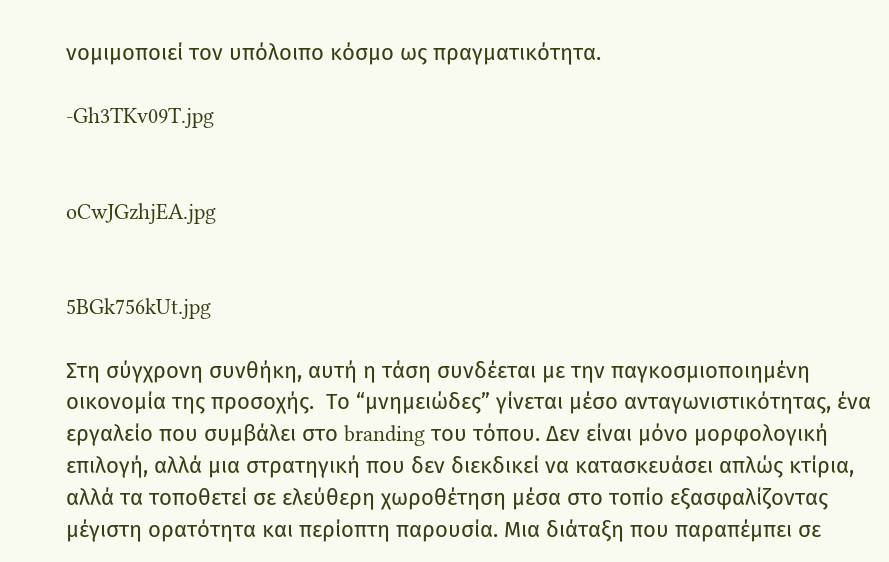νομιμοποιεί τον υπόλοιπο κόσμο ως πραγματικότητα.

-Gh3TKv09T.jpg


oCwJGzhjEA.jpg


5BGk756kUt.jpg

Στη σύγχρονη συνθήκη, αυτή η τάση συνδέεται με την παγκοσμιοποιημένη οικονομία της προσοχής.  Το “μνημειώδες” γίνεται μέσο ανταγωνιστικότητας, ένα εργαλείο που συμβάλει στο branding του τόπου. Δεν είναι μόνο μορφολογική επιλογή, αλλά μια στρατηγική που δεν διεκδικεί να κατασκευάσει απλώς κτίρια, αλλά τα τοποθετεί σε ελεύθερη χωροθέτηση μέσα στο τοπίο εξασφαλίζοντας μέγιστη ορατότητα και περίοπτη παρουσία. Μια διάταξη που παραπέμπει σε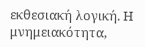εκθεσιακή λογική. Η μνημειακότητα,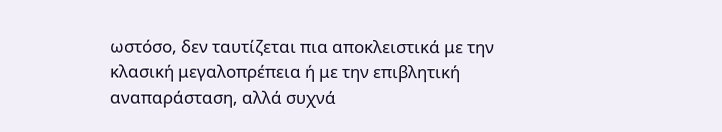ωστόσο, δεν ταυτίζεται πια αποκλειστικά με την κλασική μεγαλοπρέπεια ή με την επιβλητική αναπαράσταση, αλλά συχνά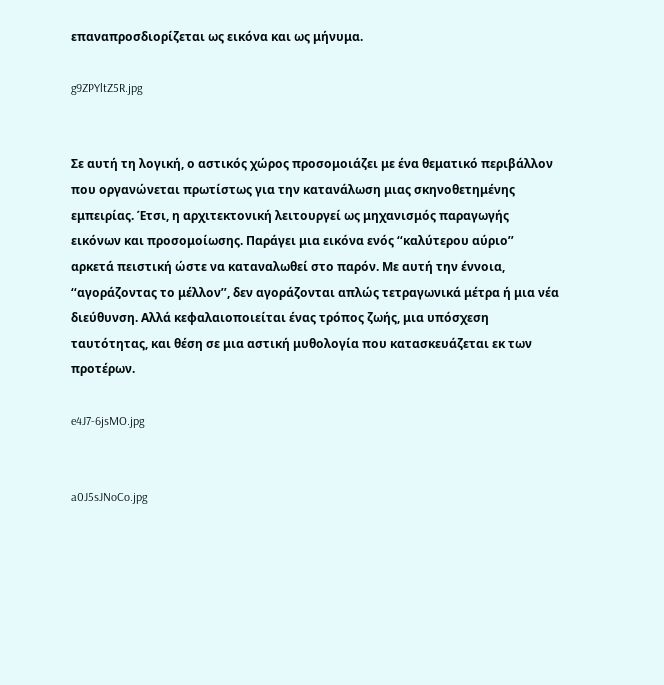επαναπροσδιορίζεται ως εικόνα και ως μήνυμα.

g9ZPYltZ5R.jpg


Σε αυτή τη λογική, ο αστικός χώρος προσομοιάζει με ένα θεματικό περιβάλλον που οργανώνεται πρωτίστως για την κατανάλωση μιας σκηνοθετημένης εμπειρίας. Έτσι, η αρχιτεκτονική λειτουργεί ως μηχανισμός παραγωγής εικόνων και προσομοίωσης. Παράγει μια εικόνα ενός ‘‘καλύτερου αύριο’’ αρκετά πειστική ώστε να καταναλωθεί στο παρόν. Με αυτή την έννοια, ‘‘αγοράζοντας το μέλλον’’, δεν αγοράζονται απλώς τετραγωνικά μέτρα ή μια νέα διεύθυνση. Αλλά κεφαλαιοποιείται ένας τρόπος ζωής, μια υπόσχεση ταυτότητας, και θέση σε μια αστική μυθολογία που κατασκευάζεται εκ των προτέρων.

e4J7-6jsMO.jpg


a0J5sJNoCo.jpg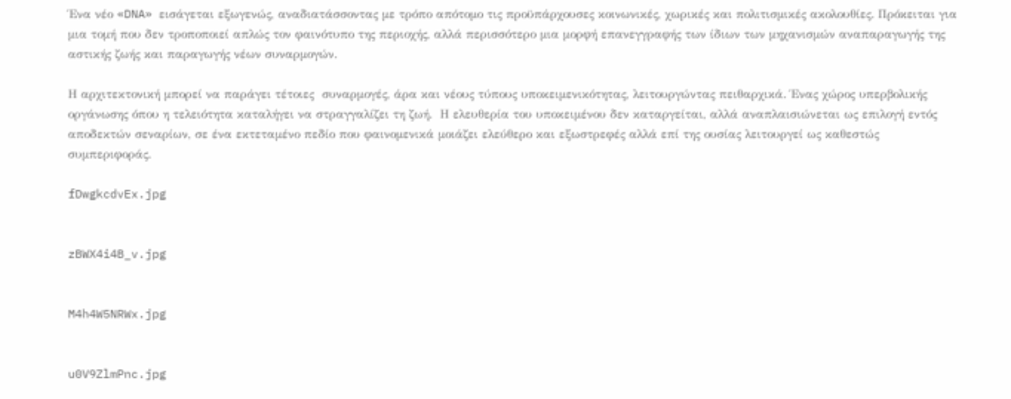Ένα νέο «DNA» εισάγεται εξωγενώς, αναδιατάσσοντας με τρόπο απότομο τις προϋπάρχουσες κοινωνικές, χωρικές και πολιτισμικές ακολουθίες. Πρόκειται για μια τομή που δεν τροποποιεί απλώς τον φαινότυπο της περιοχής, αλλά περισσότερο μια μορφή επανεγγραφής των ίδιων των μηχανισμών αναπαραγωγής της αστικής ζωής και παραγωγής νέων συναρμογών.

Η αρχιτεκτονική μπορεί να παράγει τέτοιες  συναρμογές, άρα και νέους τύπους υποκειμενικότητας, λειτουργώντας πειθαρχικά. Ένας χώρος υπερβολικής οργάνωσης όπου η τελειότητα καταλήγει να στραγγαλίζει τη ζωή.  Η ελευθερία του υποκειμένου δεν καταργείται, αλλά αναπλαισιώνεται ως επιλογή εντός αποδεκτών σεναρίων, σε ένα εκτεταμένο πεδίο που φαινομενικά μοιάζει ελεύθερο και εξωστρεφές αλλά επί της ουσίας λειτουργεί ως καθεστώς συμπεριφοράς.

fDwgkcdvEx.jpg


zBWX4i4B_v.jpg


M4h4W5NRWx.jpg


u0V9ZlmPnc.jpg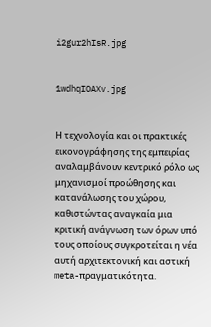i2gur2hIsR.jpg


1wdhqIOAXv.jpg


Η τεχνολογία και οι πρακτικές εικονογράφησης της εμπειρίας αναλαμβάνουν κεντρικό ρόλο ως μηχανισμοί προώθησης και κατανάλωσης του χώρου,  καθιστώντας αναγκαία μια κριτική ανάγνωση των όρων υπό τους οποίους συγκροτείται η νέα αυτή αρχιτεκτονική και αστική meta-πραγματικότητα.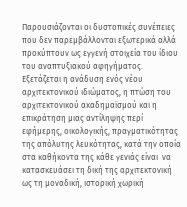Παρουσιάζονται οι δυστοπικές συνέπειες που δεν παρεμβάλλονται εξωτερικά αλλά προκύπτουν ως εγγενή στοιχεία του ίδιου του αναπτυξιακού αφηγήματος. Εξετάζεται η ανάδυση ενός νέου αρχιτεκτονικού ιδιώματος, η πτώση του αρχιτεκτονικού ακαδημαϊσμού και η επικράτηση μιας αντίληψης περί εφήμερης, οικολογικής, πραγματικότητας της απόλυτης λευκότητας, κατά την οποία στα καθήκοντα της κάθε γενιάς είναι  να κατασκευάσει τη δική της αρχιτεκτονική ως τη μοναδική, ιστορική χωρική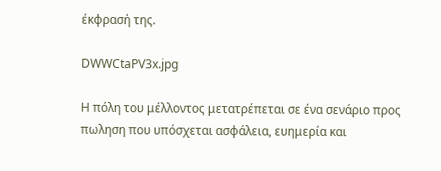έκφρασή της.

DWWCtaPV3x.jpg

Η πόλη του μέλλοντος μετατρέπεται σε ένα σενάριο προς πωληση που υπόσχεται ασφάλεια, ευημερία και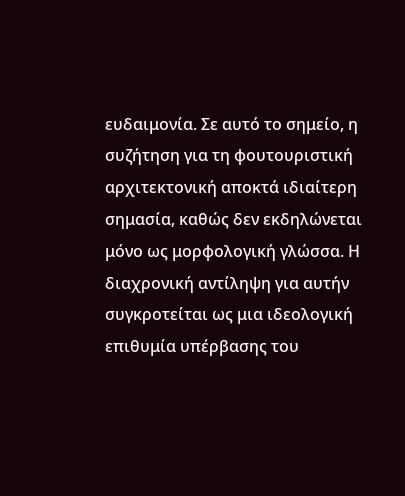ευδαιμονία. Σε αυτό το σημείο, η συζήτηση για τη φουτουριστική αρχιτεκτονική αποκτά ιδιαίτερη σημασία, καθώς δεν εκδηλώνεται μόνο ως μορφολογική γλώσσα. Η διαχρονική αντίληψη για αυτήν συγκροτείται ως μια ιδεολογική επιθυμία υπέρβασης του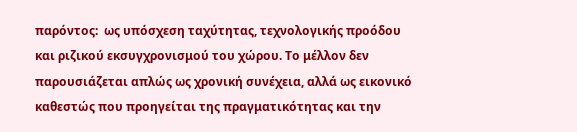παρόντος:  ως υπόσχεση ταχύτητας, τεχνολογικής προόδου και ριζικού εκσυγχρονισμού του χώρου. Το μέλλον δεν παρουσιάζεται απλώς ως χρονική συνέχεια, αλλά ως εικονικό καθεστώς που προηγείται της πραγματικότητας και την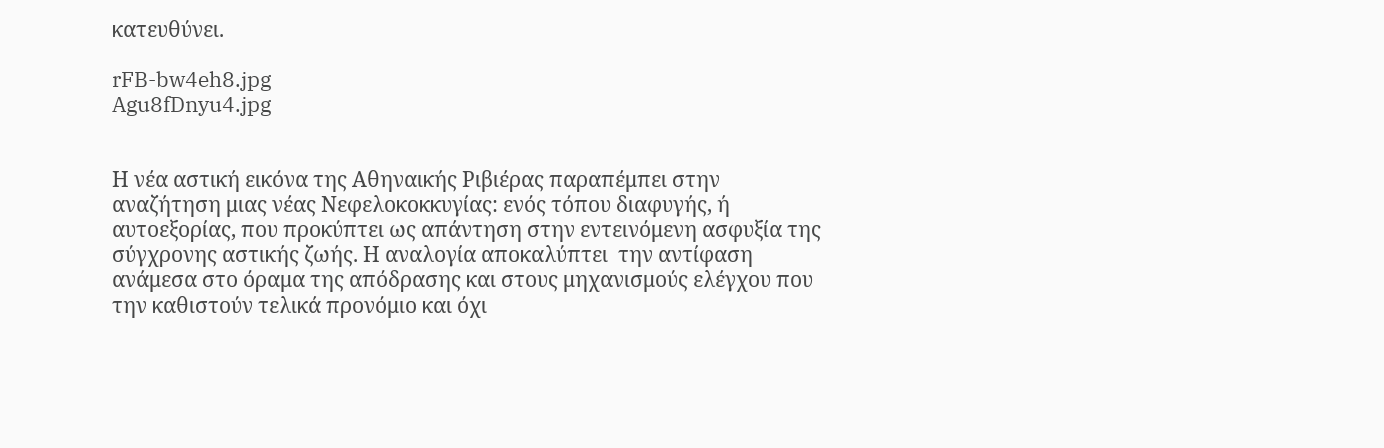κατευθύνει.

rFB-bw4eh8.jpg
Agu8fDnyu4.jpg


Η νέα αστική εικόνα της Αθηναικής Ριβιέρας παραπέμπει στην αναζήτηση μιας νέας Νεφελοκοκκυγίας: ενός τόπου διαφυγής, ή αυτοεξορίας, που προκύπτει ως απάντηση στην εντεινόμενη ασφυξία της σύγχρονης αστικής ζωής. Η αναλογία αποκαλύπτει  την αντίφαση ανάμεσα στο όραμα της απόδρασης και στους μηχανισμούς ελέγχου που την καθιστούν τελικά προνόμιο και όχι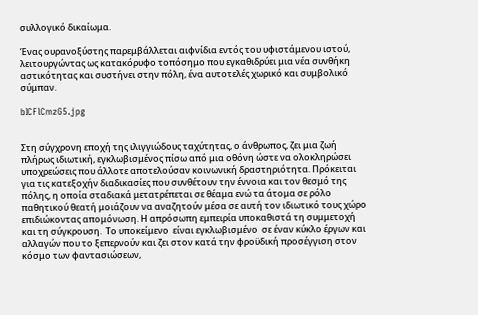συλλογικό δικαίωμα.

Ένας ουρανοξύστης παρεμβάλλεται αιφνίδια εντός του υφιστάμενου ιστού, λειτουργώντας ως κατακόρυφο τοπόσημο που εγκαθιδρύει μια νέα συνθήκη αστικότητας και συστήνει στην πόλη, ένα αυτοτελές χωρικό και συμβολικό σύμπαν.

bICFlCmzG5.jpg


Στη σύγχρονη εποχή της ιλιγγιώδους ταχύτητας, ο άνθρωπος, ζει μια ζωή πλήρως ιδιωτική, εγκλωβισμένος πίσω από μια οθόνη ώστε να ολοκληρώσει υποχρεώσεις που άλλοτε αποτελούσαν κοινωνική δραστηριότητα. Πρόκειται για τις κατεξοχήν διαδικασίες που συνθέτουν την έννοια και τον θεσμό της πόλης, η οποία σταδιακά μετατρέπεται σε θέαμα ενώ τα άτομα σε ρόλο παθητικού θεατή μοιάζουν να αναζητούν μέσα σε αυτή τον ιδιωτικό τους χώρο επιδιώκοντας απομόνωση. Η απρόσωπη εμπειρία υποκαθιστά τη συμμετοχή και τη σύγκρουση.  Το υποκείμενο  είναι εγκλωβισμένο  σε έναν κύκλο έργων και αλλαγών που το ξεπερνούν και ζει στον κατά την φροϋδική προσέγγιση στον κόσμο των φαντασιώσεων,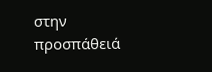στην προσπάθειά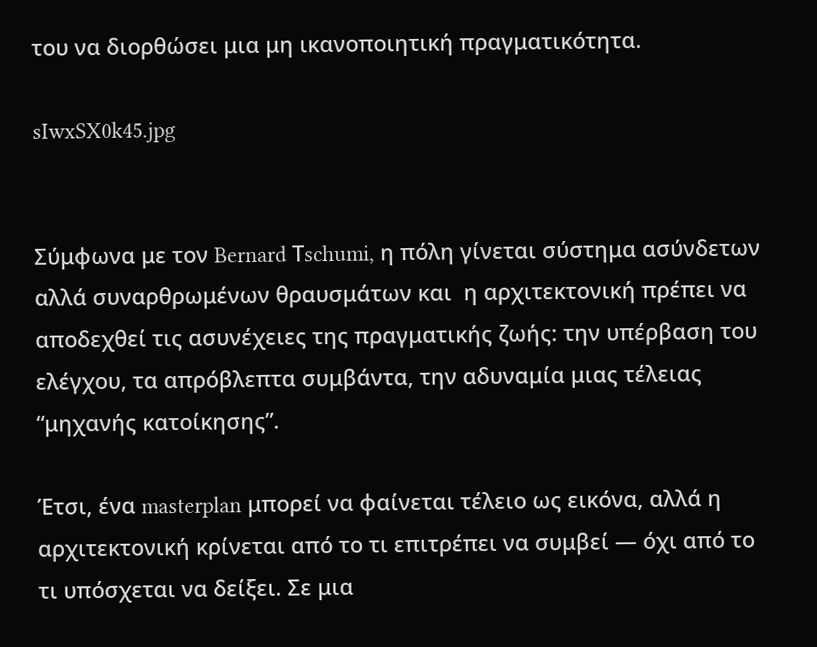του να διορθώσει μια μη ικανοποιητική πραγματικότητα.

sIwxSX0k45.jpg


Σύμφωνα με τον Bernard Τschumi, η πόλη γίνεται σύστημα ασύνδετων αλλά συναρθρωμένων θραυσμάτων και  η αρχιτεκτονική πρέπει να αποδεχθεί τις ασυνέχειες της πραγματικής ζωής: την υπέρβαση του ελέγχου, τα απρόβλεπτα συμβάντα, την αδυναμία μιας τέλειας “μηχανής κατοίκησης”.

Έτσι, ένα masterplan μπορεί να φαίνεται τέλειο ως εικόνα, αλλά η αρχιτεκτονική κρίνεται από το τι επιτρέπει να συμβεί — όχι από το τι υπόσχεται να δείξει. Σε μια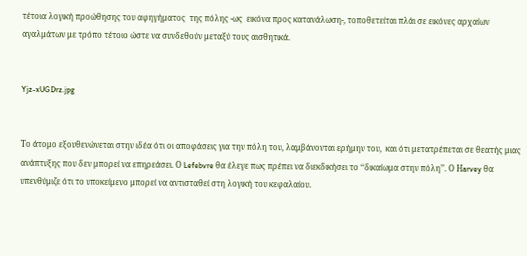τέτοια λογική προώθησης του αφηγήματος  της πόλης -ως  εικόνα προς κατανάλωση-, τοποθετείται πλάι σε εικόνες αρχαίων αγαλμάτων με τρόπο τέτοιο ώστε να συνδεθούν μεταξύ τους αισθητικά.


Yjz-xUGDrz.jpg


Το άτομο εξουθενώνεται στην ιδέα ότι οι αποφάσεις για την πόλη του, λαμβάνονται ερήμην του,  και ότι μετατρέπεται σε θεατής μιας ανάπτυξης που δεν μπορεί να επηρεάσει. Ο Lefebvre θα έλεγε πως πρέπει να διεκδικήσει το ‘‘δικαίωμα στην πόλη’’. Ο Ηarvey θα υπενθύμιζε ότι το υποκείμενο μπορεί να αντισταθεί στη λογική του κεφαλαίου.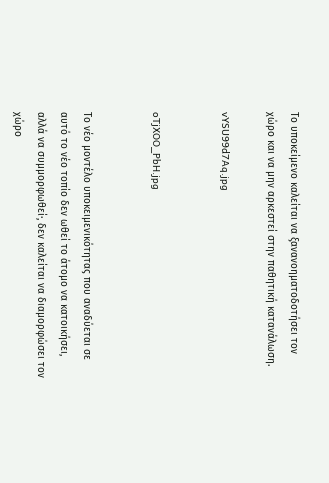Tο υποκείμενο καλείται να ξανανοηματοδοτήσει τον χώρο και να μην αρκεστεί στην παθητική κατανάλωση.

vYSU99d7Aq.jpg


oTjXOO_PbH.jpg


Το νέο μοντέλο υποκειμενικότητας που αναδύεται σε αυτό το νέο τοπίο δεν ωθεί το άτομο να κατοικήσει, αλλά να συμμορφωθεί·, δεν καλείται να διαμορφώσει τον χώρο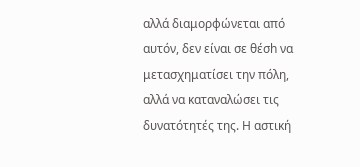αλλά διαμορφώνεται από αυτόν, δεν είναι σε θέσh να μετασχηματίσει την πόλη, αλλά να καταναλώσει τις δυνατότητές της. Η αστική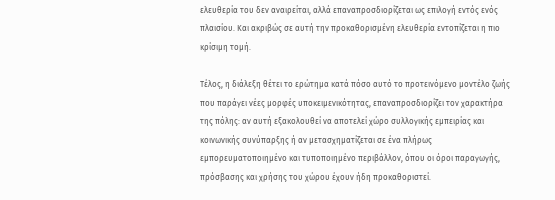ελευθερία του δεν αναιρείται, αλλά επαναπροσδιορίζεται ως επιλογή εντός ενός πλαισίου. Και ακριβώς σε αυτή την προκαθορισμένη ελευθερία εντοπίζεται η πιο κρίσιμη τομή.

Τέλος, η διάλεξη θέτει το ερώτημα κατά πόσο αυτό το προτεινόμενο μοντέλο ζωής που παράγει νέες μορφές υποκειμενικότητας, επαναπροσδιορίζει τον χαρακτήρα της πόλης: αν αυτή εξακολουθεί να αποτελεί χώρο συλλογικής εμπειρίας και κοινωνικής συνύπαρξης ή αν μετασχηματίζεται σε ένα πλήρως εμπορευματοποιημένο και τυποποιημένο περιβάλλον, όπου οι όροι παραγωγής, πρόσβασης και χρήσης του χώρου έχουν ήδη προκαθοριστεί.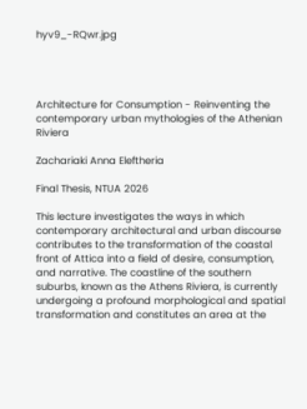hyv9_-RQwr.jpg




Architecture for Consumption - Reinventing the contemporary urban mythologies of the Athenian Riviera

Zachariaki Anna Eleftheria

Final Thesis, NTUA 2026

This lecture investigates the ways in which contemporary architectural and urban discourse contributes to the transformation of the coastal front of Attica into a field of desire, consumption, and narrative. The coastline of the southern suburbs, known as the Athens Riviera, is currently undergoing a profound morphological and spatial transformation and constitutes an area at the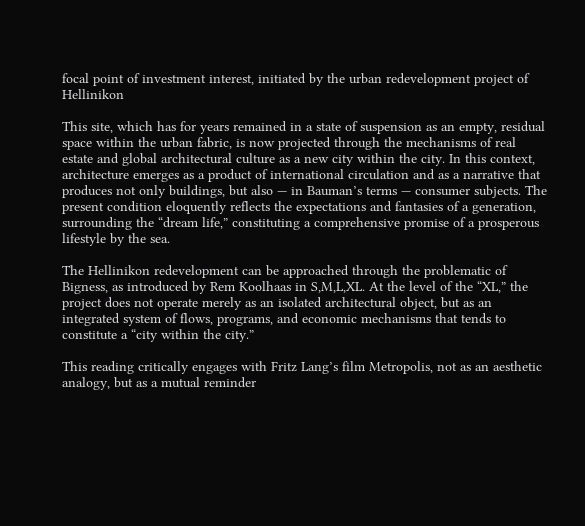focal point of investment interest, initiated by the urban redevelopment project of Hellinikon

This site, which has for years remained in a state of suspension as an empty, residual space within the urban fabric, is now projected through the mechanisms of real estate and global architectural culture as a new city within the city. In this context, architecture emerges as a product of international circulation and as a narrative that produces not only buildings, but also — in Bauman’s terms — consumer subjects. The present condition eloquently reflects the expectations and fantasies of a generation, surrounding the “dream life,” constituting a comprehensive promise of a prosperous lifestyle by the sea.

The Hellinikon redevelopment can be approached through the problematic of Bigness, as introduced by Rem Koolhaas in S,M,L,XL. At the level of the “XL,” the project does not operate merely as an isolated architectural object, but as an integrated system of flows, programs, and economic mechanisms that tends to constitute a “city within the city.”

This reading critically engages with Fritz Lang’s film Metropolis, not as an aesthetic analogy, but as a mutual reminder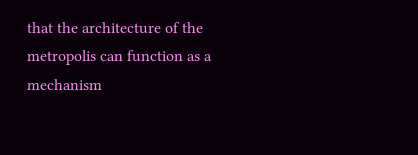that the architecture of the metropolis can function as a mechanism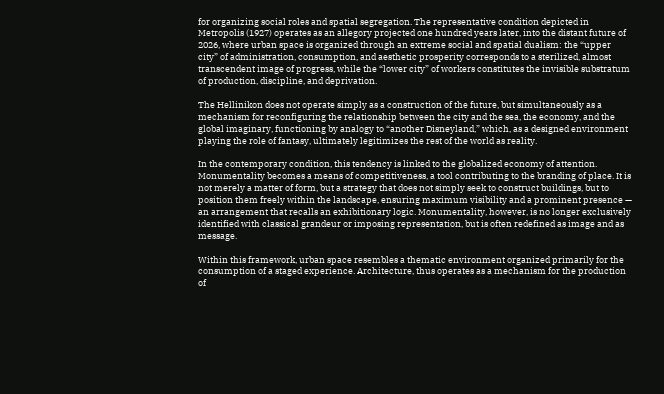for organizing social roles and spatial segregation. The representative condition depicted in Metropolis (1927) operates as an allegory projected one hundred years later, into the distant future of 2026, where urban space is organized through an extreme social and spatial dualism: the “upper city” of administration, consumption, and aesthetic prosperity corresponds to a sterilized, almost transcendent image of progress, while the “lower city” of workers constitutes the invisible substratum of production, discipline, and deprivation.

The Hellinikon does not operate simply as a construction of the future, but simultaneously as a mechanism for reconfiguring the relationship between the city and the sea, the economy, and the global imaginary, functioning by analogy to “another Disneyland,” which, as a designed environment playing the role of fantasy, ultimately legitimizes the rest of the world as reality.

In the contemporary condition, this tendency is linked to the globalized economy of attention. Monumentality becomes a means of competitiveness, a tool contributing to the branding of place. It is not merely a matter of form, but a strategy that does not simply seek to construct buildings, but to position them freely within the landscape, ensuring maximum visibility and a prominent presence — an arrangement that recalls an exhibitionary logic. Monumentality, however, is no longer exclusively identified with classical grandeur or imposing representation, but is often redefined as image and as message.

Within this framework, urban space resembles a thematic environment organized primarily for the consumption of a staged experience. Architecture, thus operates as a mechanism for the production of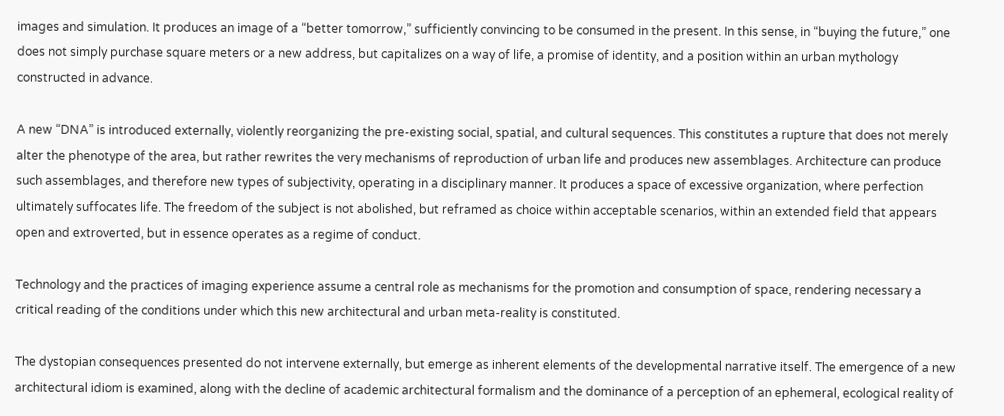images and simulation. It produces an image of a “better tomorrow,” sufficiently convincing to be consumed in the present. In this sense, in “buying the future,” one does not simply purchase square meters or a new address, but capitalizes on a way of life, a promise of identity, and a position within an urban mythology constructed in advance.

A new “DNA” is introduced externally, violently reorganizing the pre-existing social, spatial, and cultural sequences. This constitutes a rupture that does not merely alter the phenotype of the area, but rather rewrites the very mechanisms of reproduction of urban life and produces new assemblages. Architecture can produce such assemblages, and therefore new types of subjectivity, operating in a disciplinary manner. It produces a space of excessive organization, where perfection ultimately suffocates life. The freedom of the subject is not abolished, but reframed as choice within acceptable scenarios, within an extended field that appears open and extroverted, but in essence operates as a regime of conduct.

Technology and the practices of imaging experience assume a central role as mechanisms for the promotion and consumption of space, rendering necessary a critical reading of the conditions under which this new architectural and urban meta-reality is constituted.

The dystopian consequences presented do not intervene externally, but emerge as inherent elements of the developmental narrative itself. The emergence of a new architectural idiom is examined, along with the decline of academic architectural formalism and the dominance of a perception of an ephemeral, ecological reality of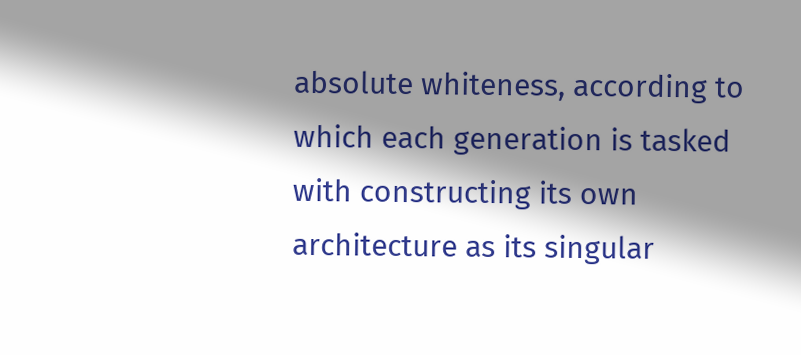absolute whiteness, according to which each generation is tasked with constructing its own architecture as its singular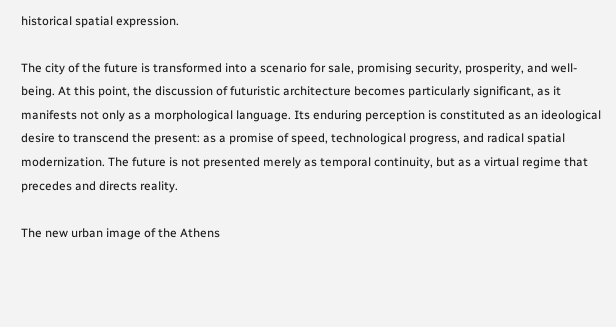historical spatial expression.

The city of the future is transformed into a scenario for sale, promising security, prosperity, and well-being. At this point, the discussion of futuristic architecture becomes particularly significant, as it manifests not only as a morphological language. Its enduring perception is constituted as an ideological desire to transcend the present: as a promise of speed, technological progress, and radical spatial modernization. The future is not presented merely as temporal continuity, but as a virtual regime that precedes and directs reality.

The new urban image of the Athens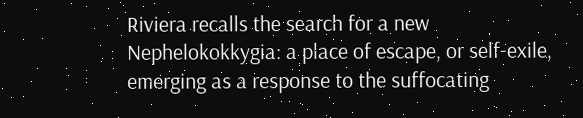Riviera recalls the search for a new Nephelokokkygia: a place of escape, or self-exile, emerging as a response to the suffocating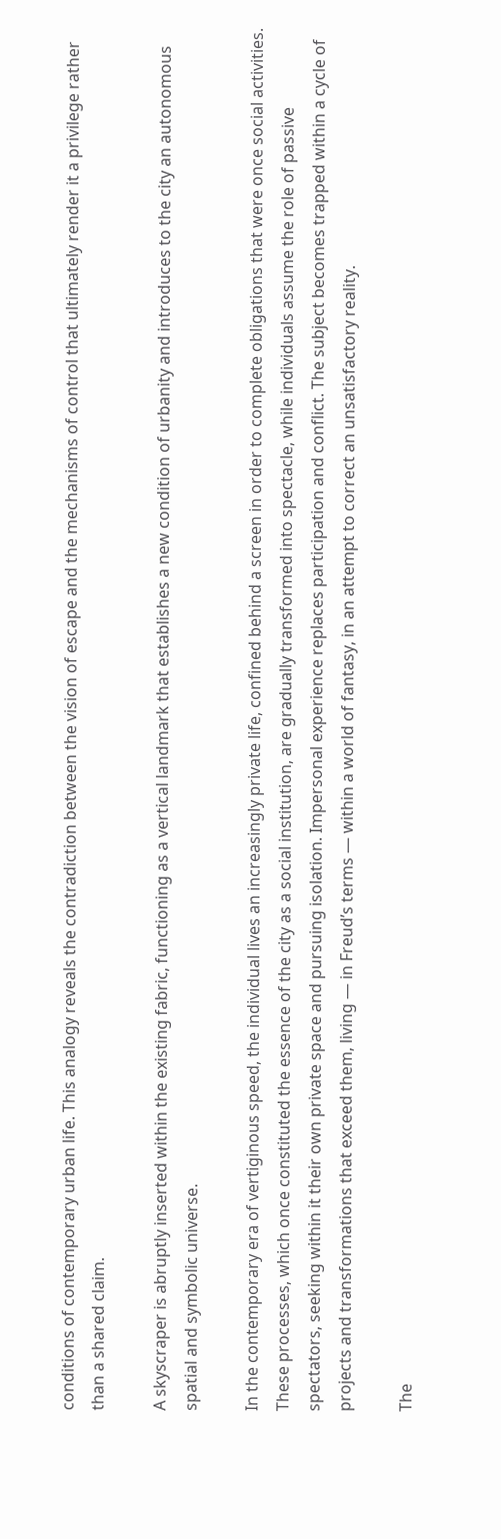conditions of contemporary urban life. This analogy reveals the contradiction between the vision of escape and the mechanisms of control that ultimately render it a privilege rather than a shared claim.

A skyscraper is abruptly inserted within the existing fabric, functioning as a vertical landmark that establishes a new condition of urbanity and introduces to the city an autonomous spatial and symbolic universe.

In the contemporary era of vertiginous speed, the individual lives an increasingly private life, confined behind a screen in order to complete obligations that were once social activities. These processes, which once constituted the essence of the city as a social institution, are gradually transformed into spectacle, while individuals assume the role of passive spectators, seeking within it their own private space and pursuing isolation. Impersonal experience replaces participation and conflict. The subject becomes trapped within a cycle of projects and transformations that exceed them, living — in Freud’s terms — within a world of fantasy, in an attempt to correct an unsatisfactory reality.

The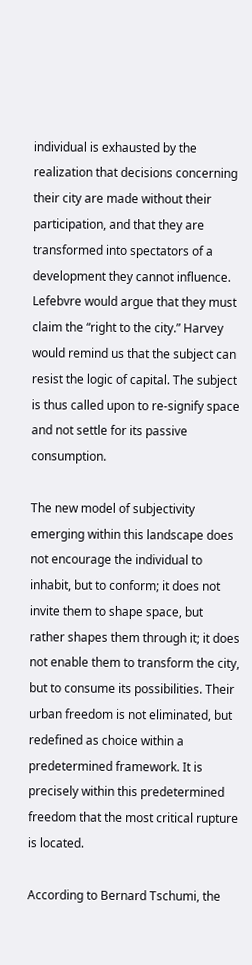individual is exhausted by the realization that decisions concerning their city are made without their participation, and that they are transformed into spectators of a development they cannot influence. Lefebvre would argue that they must claim the “right to the city.” Harvey would remind us that the subject can resist the logic of capital. The subject is thus called upon to re-signify space and not settle for its passive consumption.

The new model of subjectivity emerging within this landscape does not encourage the individual to inhabit, but to conform; it does not invite them to shape space, but rather shapes them through it; it does not enable them to transform the city, but to consume its possibilities. Their urban freedom is not eliminated, but redefined as choice within a predetermined framework. It is precisely within this predetermined freedom that the most critical rupture is located.

According to Bernard Tschumi, the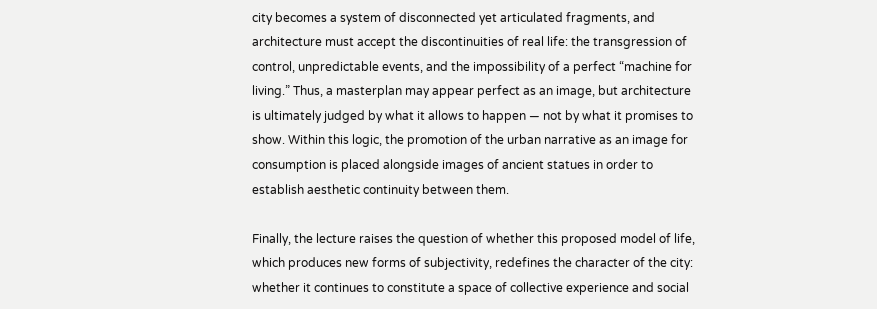city becomes a system of disconnected yet articulated fragments, and architecture must accept the discontinuities of real life: the transgression of control, unpredictable events, and the impossibility of a perfect “machine for living.” Thus, a masterplan may appear perfect as an image, but architecture is ultimately judged by what it allows to happen — not by what it promises to show. Within this logic, the promotion of the urban narrative as an image for consumption is placed alongside images of ancient statues in order to establish aesthetic continuity between them.

Finally, the lecture raises the question of whether this proposed model of life, which produces new forms of subjectivity, redefines the character of the city: whether it continues to constitute a space of collective experience and social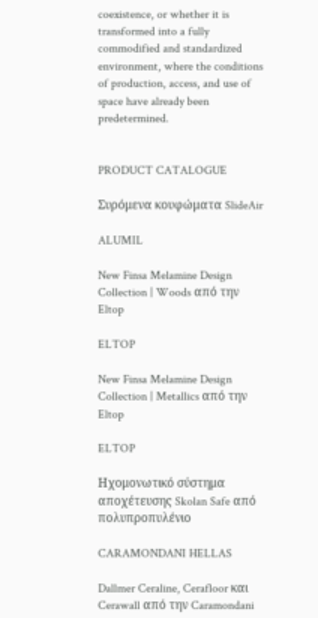coexistence, or whether it is transformed into a fully commodified and standardized environment, where the conditions of production, access, and use of space have already been predetermined.


PRODUCT CATALOGUE

Συρόμενα κουφώματα SlideAir

ALUMIL

New Finsa Melamine Design Collection | Woods από την Eltop

ELTOP

New Finsa Melamine Design Collection | Metallics από την Eltop

ELTOP

Ηχομονωτικό σύστημα αποχέτευσης Skolan Safe από πολυπροπυλένιο

CARAMONDANI HELLAS

Dallmer Ceraline, Cerafloor και Cerawall από την Caramondani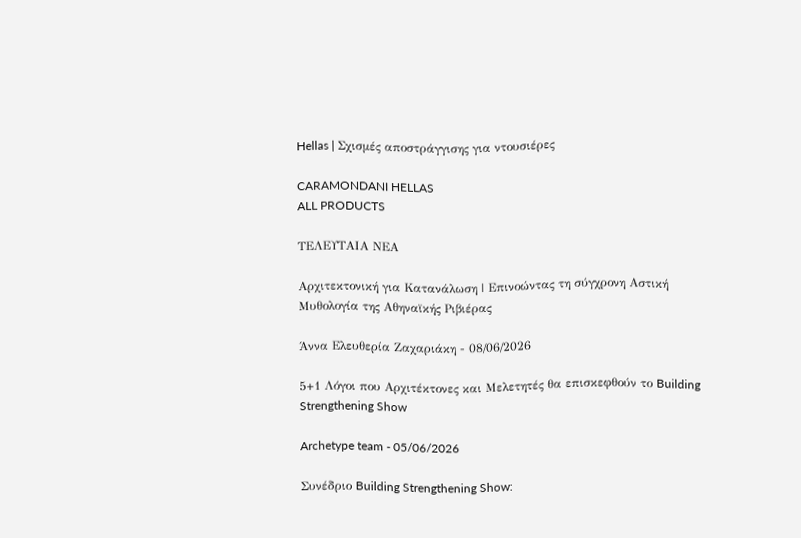Hellas | Σχισμές αποστράγγισης για ντουσιέρες

CARAMONDANI HELLAS
ALL PRODUCTS

ΤΕΛΕΥΤΑΙΑ ΝΕΑ

Αρχιτεκτονική για Κατανάλωση | Επινοώντας τη σύγχρονη Αστική Μυθολογία της Αθηναϊκής Ριβιέρας

Άννα Ελευθερία Zαχαριάκη - 08/06/2026

5+1 Λόγοι που Αρχιτέκτονες και Μελετητές θα επισκεφθούν το Building Strengthening Show

Archetype team - 05/06/2026

Συνέδριο Building Strengthening Show: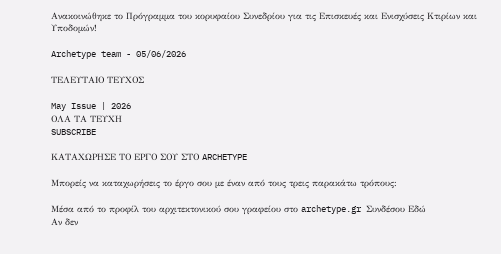Ανακοινώθηκε το Πρόγραμμα του κορυφαίου Συνεδρίου για τις Επισκευές και Ενισχύσεις Κτιρίων και Υποδομών!

Archetype team - 05/06/2026

ΤΕΛΕΥΤΑΙΟ ΤΕΥΧΟΣ

May Issue | 2026
ΟΛΑ ΤΑ ΤΕΥΧΗ
SUBSCRIBE

ΚΑΤΑΧΩΡΗΣΕ ΤΟ ΕΡΓΟ ΣΟΥ ΣΤΟ ARCHETYPE

Μπορείς να καταχωρήσεις το έργο σου με έναν από τους τρεις παρακάτω τρόπους:

Μέσα από το προφίλ του αρχιτεκτονικού σου γραφείου στο archetype.gr Συνδέσου Εδώ
Αν δεν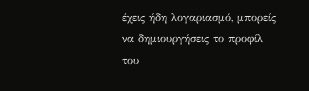έχεις ήδη λογαριασμό, μπορείς να δημιουργήσεις το προφίλ του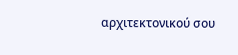αρχιτεκτονικού σου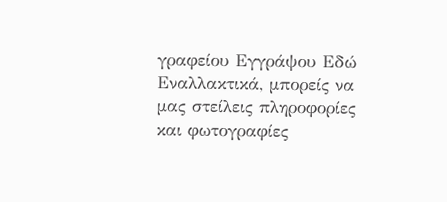γραφείου Εγγράψου Εδώ
Εναλλακτικά, μπορείς να μας στείλεις πληροφορίες και φωτογραφίες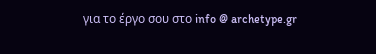για το έργο σου στο info @ archetype.gr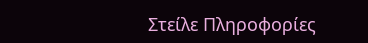Στείλε Πληροφορίες